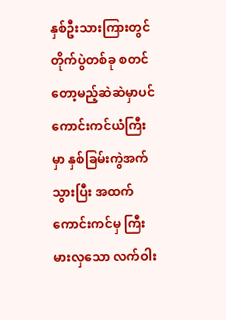နှစ်ဦးသားကြားတွင် တိုက်ပွဲတစ်ခု စတင်တော့မည့်ဆဲဆဲမှာပင် ကောင်းကင်ယံကြီးမှာ နှစ်ခြမ်းကွဲအက်သွားပြီး အထက်ကောင်းကင်မှ ကြီးမားလှသော လက်ဝါး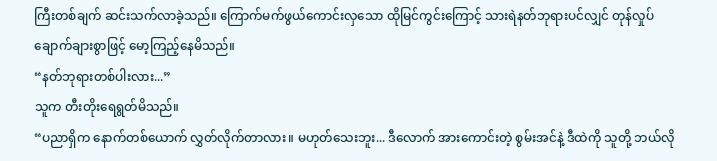ကြီးတစ်ချက် ဆင်းသက်လာခဲ့သည်။ ကြောက်မက်ဖွယ်ကောင်းလှသော ထိုမြင်ကွင်းကြောင့် သားရဲနတ်ဘုရားပင်လျှင် တုန်လှုပ်ချောက်ချားစွာဖြင့် မော့ကြည့်နေမိသည်။
“နတ်ဘုရားတစ်ပါးလား...”
သူက တီးတိုးရေရွတ်မိသည်။
“ပညာရှိက နောက်တစ်ယောက် လွှတ်လိုက်တာလား။ မဟုတ်သေးဘူး... ဒီလောက် အားကောင်းတဲ့ စွမ်းအင်နဲ့ ဒီထဲကို သူတို့ ဘယ်လို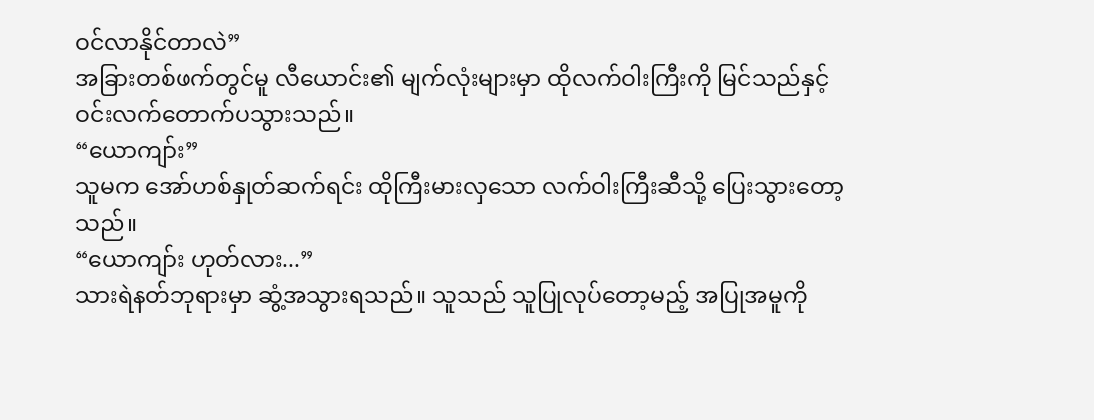ဝင်လာနိုင်တာလဲ”
အခြားတစ်ဖက်တွင်မူ လီယောင်း၏ မျက်လုံးများမှာ ထိုလက်ဝါးကြီးကို မြင်သည်နှင့် ဝင်းလက်တောက်ပသွားသည်။
“ယောကျာ်း”
သူမက အော်ဟစ်နှုတ်ဆက်ရင်း ထိုကြီးမားလှသော လက်ဝါးကြီးဆီသို့ ပြေးသွားတော့သည်။
“ယောကျာ်း ဟုတ်လား...”
သားရဲနတ်ဘုရားမှာ ဆွံ့အသွားရသည်။ သူသည် သူပြုလုပ်တော့မည့် အပြုအမူကို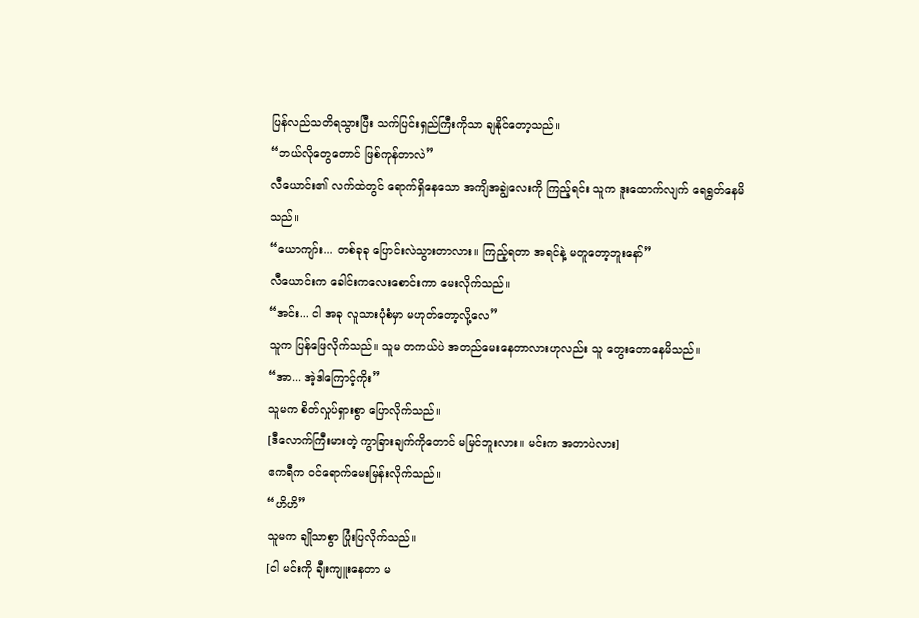ပြန်လည်သတိရသွားပြီး သက်ပြင်းရှည်ကြီးကိုသာ ချနိုင်တော့သည်။
“ဘယ်လိုတွေတောင် ဖြစ်ကုန်တာလဲ”
လီယောင်း၏ လက်ထဲတွင် ရောက်ရှိနေသော အကျိအချွဲလေးကို ကြည့်ရင်း သူက ဒူးထောက်လျက် ရေရွတ်နေမိသည်။
“ယောကျာ်း... တစ်ခုခု ပြောင်းလဲသွားတာလား။ ကြည့်ရတာ အရင်နဲ့ မတူတော့ဘူးနော်”
လီယောင်းက ခေါင်းကလေးစောင်းကာ မေးလိုက်သည်။
“အင်း... ငါ အခု လူသားပုံစံမှာ မဟုတ်တော့လို့လေ”
သူက ပြန်ဖြေလိုက်သည်။ သူမ တကယ်ပဲ အတည်မေးနေတာလားဟုလည်း သူ တွေးတောနေမိသည်။
“အာ... အဲ့ဒါကြောင့်ကိုး”
သူမက စိတ်လှုပ်ရှားစွာ ပြောလိုက်သည်။
[ဒီလောက်ကြီးမားတဲ့ ကွာခြားချက်ကိုတောင် မမြင်ဘူးလား။ မင်းက အတာပဲလား]
ဧကရီက ဝင်ရောက်မေးမြန်းလိုက်သည်။
“ဟိဟိ”
သူမက ချိုသာစွာ ပြုံးပြလိုက်သည်။
[ငါ မင်းကို ချီးကျူးနေတာ မ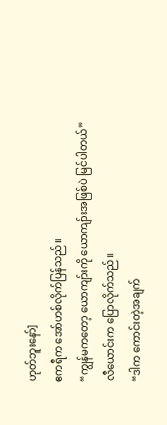ဟုတ်ဘူးနော်]
ဧကရီက အော်ဟစ်လိုက်ပြန်သည်။
“ကျွန်မကတော့ ယောကျာ်းကို ယောကျာ်းအဖြစ်ပဲ မြင်ပါတယ်”
လီယောင်းက ပြောလိုက်သည်။
“ဒါက ကောင်းတဲ့အချက်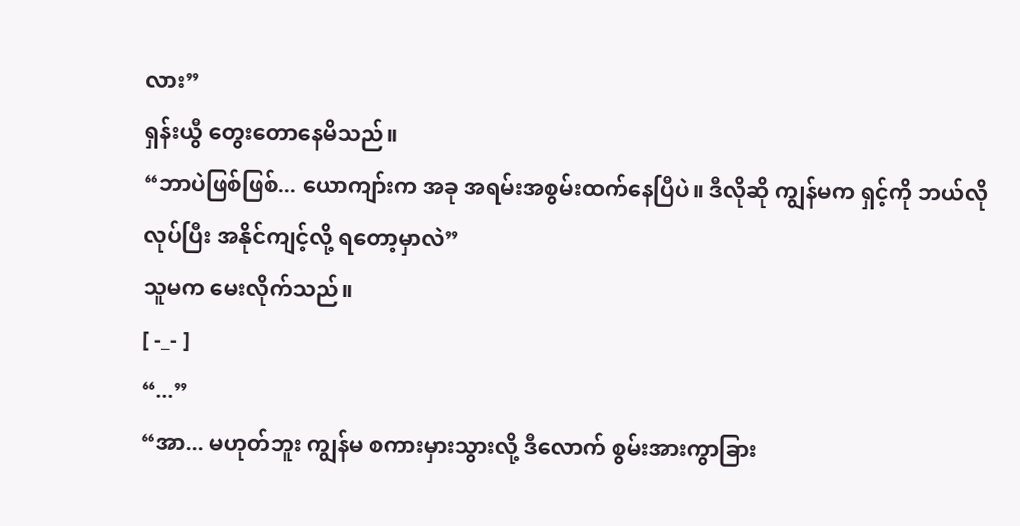လား”
ရှန်းယွီ တွေးတောနေမိသည်။
“ဘာပဲဖြစ်ဖြစ်... ယောကျာ်းက အခု အရမ်းအစွမ်းထက်နေပြီပဲ။ ဒီလိုဆို ကျွန်မက ရှင့်ကို ဘယ်လိုလုပ်ပြီး အနိုင်ကျင့်လို့ ရတော့မှာလဲ”
သူမက မေးလိုက်သည်။
[ -_- ]
“...”
“အာ... မဟုတ်ဘူး ကျွန်မ စကားမှားသွားလို့ ဒီလောက် စွမ်းအားကွာခြား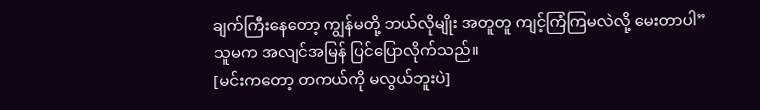ချက်ကြီးနေတော့ ကျွန်မတို့ ဘယ်လိုမျိုး အတူတူ ကျင့်ကြံကြမလဲလို့ မေးတာပါ”
သူမက အလျင်အမြန် ပြင်ပြောလိုက်သည်။
[မင်းကတော့ တကယ်ကို မလွယ်ဘူးပဲ]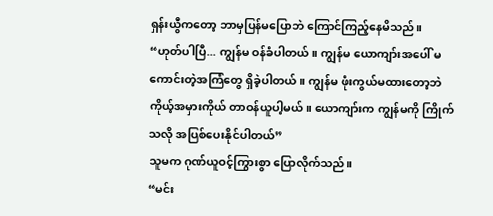ရှန်းယွီကတော့ ဘာမှပြန်မပြောဘဲ ကြောင်ကြည့်နေမိသည်။
“ဟုတ်ပါပြီ... ကျွန်မ ဝန်ခံပါတယ်။ ကျွန်မ ယောကျာ်းအပေါ် မကောင်းတဲ့အကြံတွေ ရှိခဲ့ပါတယ်။ ကျွန်မ ဖုံးကွယ်မထားတော့ဘဲ ကိုယ့်အမှားကိုယ် တာဝန်ယူပါ့မယ်။ ယောကျာ်းက ကျွန်မကို ကြိုက်သလို အပြစ်ပေးနိုင်ပါတယ်”
သူမက ဂုဏ်ယူဝင့်ကြွားစွာ ပြောလိုက်သည်။
“မင်း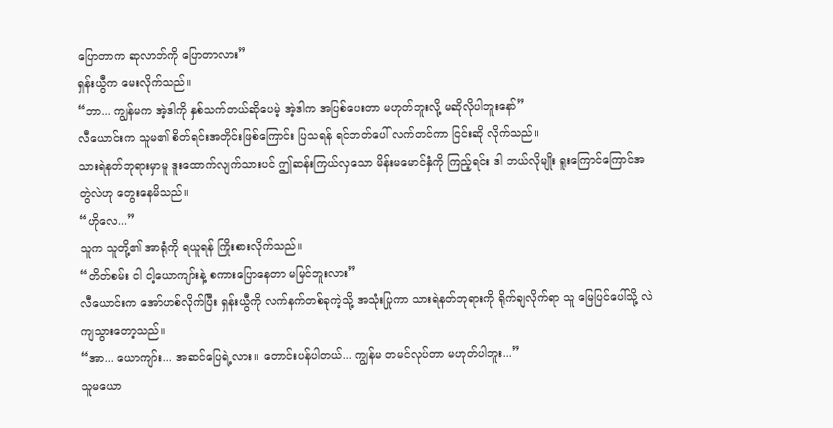ပြောတာက ဆုလာဘ်ကို ပြောတာလား”
ရှန်းယွီက မေးလိုက်သည်။
“ဘာ... ကျွန်မက အဲ့ဒါကို နှစ်သက်တယ်ဆိုပေမဲ့ အဲ့ဒါက အပြစ်ပေးတာ မဟုတ်ဘူးလို့ မဆိုလိုပါဘူးနော်”
လီယောင်းက သူမ၏ စိတ်ရင်းအတိုင်းဖြစ်ကြောင်း ပြသရန် ရင်ဘတ်ပေါ် လက်တင်ကာ ငြင်းဆို လိုက်သည်။
သားရဲနတ်ဘုရားမှာမူ ဒူးထောက်လျက်သားပင် ဤဆန်းကြယ်လှသော မိန်းမမောင်နှံကို ကြည့်ရင်း ဒါ ဘယ်လိုမျိုး ရူးကြောင်ကြောင်အတွဲလဲဟု တွေးနေမိသည်။
“ဟိုလေ...”
သူက သူတို့၏ အာရုံကို ရယူရန် ကြိုးစားလိုက်သည်။
“တိတ်စမ်း ငါ ငါ့ယောကျာ်းနဲ့ စကားပြောနေတာ မမြင်ဘူးလား”
လီယောင်းက အော်ဟစ်လိုက်ပြီး ရှန်းယွီကို လက်နက်တစ်ခုကဲ့သို့ အသုံးပြုကာ သားရဲနတ်ဘုရားကို ရိုက်ချလိုက်ရာ သူ မြေပြင်ပေါ်သို့ လဲကျသွားတော့သည်။
“အာ... ယောကျာ်း... အဆင်ပြေရဲ့လား။ တောင်းပန်ပါတယ်... ကျွန်မ တမင်လုပ်တာ မဟုတ်ပါဘူး...”
သူမယော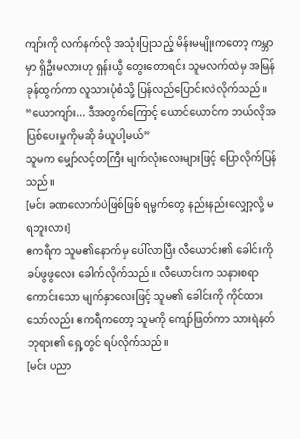ကျာ်းကို လက်နက်လို အသုံးပြုသည့် မိန်းမမျိုးကတော့ ကမ္ဘာမှာ ရှိဦးမလားဟု ရှန်းယွီ တွေးတောရင်း သူမလက်ထဲမှ အမြန်ခုန်ထွက်ကာ လူသားပုံစံသို့ ပြန်လည်ပြောင်းလဲလိုက်သည်။
“ယောကျာ်း... ဒီအတွက်ကြောင့် ယောင်ယောင်က ဘယ်လိုအပြစ်ပေးမှုကိုမဆို ခံယူပါ့မယ်”
သူမက မျှော်လင့်တကြီး မျက်လုံးလေးများဖြင့် ပြောလိုက်ပြန်သည်။
[မင်း ခဏလောက်ပဲဖြစ်ဖြစ် ရမ္မက်တွေ နည်းနည်းလျှော့လို့ မရဘူးလား]
ဧကရီက သူမ၏နောက်မှ ပေါ်လာပြီး လီယောင်း၏ ခေါင်းကို ခပ်ဖွဖွလေး ခေါက်လိုက်သည်။ လီယောင်းက သနားစရာကောင်းသော မျက်နှာလေးဖြင့် သူမ၏ ခေါင်းကို ကိုင်ထားသော်လည်း ဧကရီကတော့ သူမကို ကျော်ဖြတ်ကာ သားရဲနတ်ဘုရား၏ ရှေ့တွင် ရပ်လိုက်သည်။
[မင်း ပညာ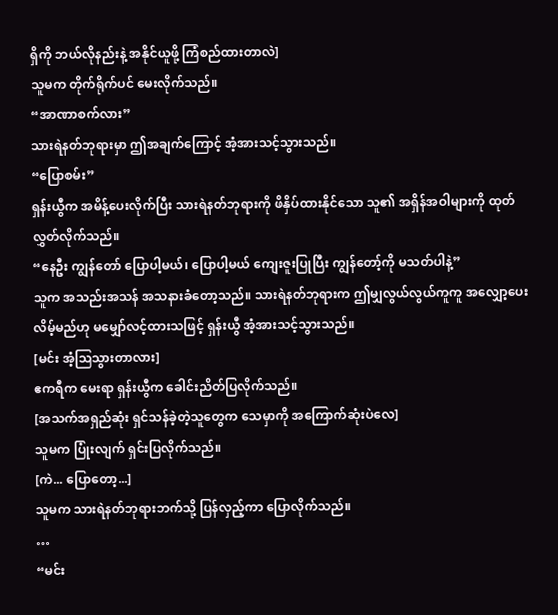ရှိကို ဘယ်လိုနည်းနဲ့ အနိုင်ယူဖို့ ကြံစည်ထားတာလဲ]
သူမက တိုက်ရိုက်ပင် မေးလိုက်သည်။
“အာဏာစက်လား”
သားရဲနတ်ဘုရားမှာ ဤအချက်ကြောင့် အံ့အားသင့်သွားသည်။
“ပြောစမ်း”
ရှန်းယွီက အမိန့်ပေးလိုက်ပြီး သားရဲနတ်ဘုရားကို ဖိနှိပ်ထားနိုင်သော သူ၏ အရှိန်အဝါများကို ထုတ်လွှတ်လိုက်သည်။
“နေဦး ကျွန်တော် ပြောပါ့မယ်၊ ပြောပါ့မယ် ကျေးဇူးပြုပြီး ကျွန်တော့်ကို မသတ်ပါနဲ့”
သူက အသည်းအသန် အသနားခံတော့သည်။ သားရဲနတ်ဘုရားက ဤမျှလွယ်လွယ်ကူကူ အလျှော့ပေးလိမ့်မည်ဟု မမျှော်လင့်ထားသဖြင့် ရှန်းယွီ အံ့အားသင့်သွားသည်။
[မင်း အံ့ဩသွားတာလား]
ဧကရီက မေးရာ ရှန်းယွီက ခေါင်းညိတ်ပြလိုက်သည်။
[အသက်အရှည်ဆုံး ရှင်သန်ခဲ့တဲ့သူတွေက သေမှာကို အကြောက်ဆုံးပဲလေ]
သူမက ပြုံးလျက် ရှင်းပြလိုက်သည်။
[ကဲ... ပြောတော့...]
သူမက သားရဲနတ်ဘုရားဘက်သို့ ပြန်လှည့်ကာ ပြောလိုက်သည်။
…
“မင်း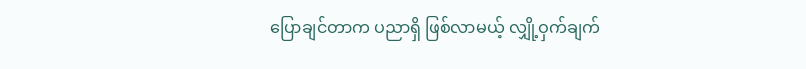ပြောချင်တာက ပညာရှိ ဖြစ်လာမယ့် လျှို့ဝှက်ချက်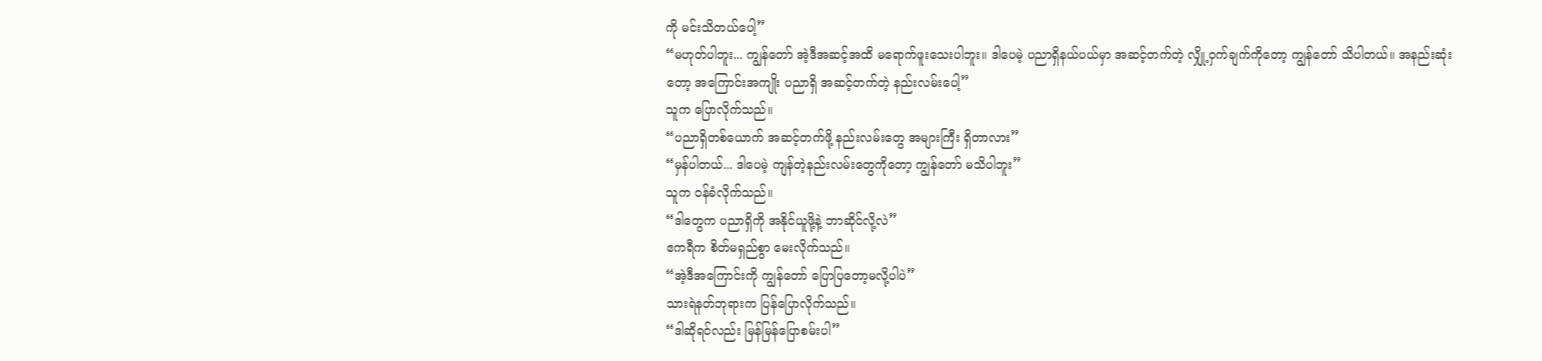ကို မင်းသိတယ်ပေါ့”
“မဟုတ်ပါဘူး... ကျွန်တော် အဲ့ဒီအဆင့်အထိ မရောက်ဖူးသေးပါဘူး။ ဒါပေမဲ့ ပညာရှိနယ်ပယ်မှာ အဆင့်တက်တဲ့ လျှို့ဝှက်ချက်ကိုတော့ ကျွန်တော် သိပါတယ်။ အနည်းဆုံးတော့ အကြောင်းအကျိုး ပညာရှိ အဆင့်တက်တဲ့ နည်းလမ်းပေါ့”
သူက ပြောလိုက်သည်။
“ပညာရှိတစ်ယောက် အဆင့်တက်ဖို့ နည်းလမ်းတွေ အများကြီး ရှိတာလား”
“မှန်ပါတယ်... ဒါပေမဲ့ ကျန်တဲ့နည်းလမ်းတွေကိုတော့ ကျွန်တော် မသိပါဘူး”
သူက ဝန်ခံလိုက်သည်။
“ဒါတွေက ပညာရှိကို အနိုင်ယူဖို့နဲ့ ဘာဆိုင်လို့လဲ”
ဧကရီက စိတ်မရှည်စွာ မေးလိုက်သည်။
“အဲ့ဒီအကြောင်းကို ကျွန်တော် ပြောပြတော့မလို့ပါပဲ”
သားရဲနတ်ဘုရားက ပြန်ပြောလိုက်သည်။
“ဒါဆိုရင်လည်း မြန်မြန်ပြောစမ်းပါ”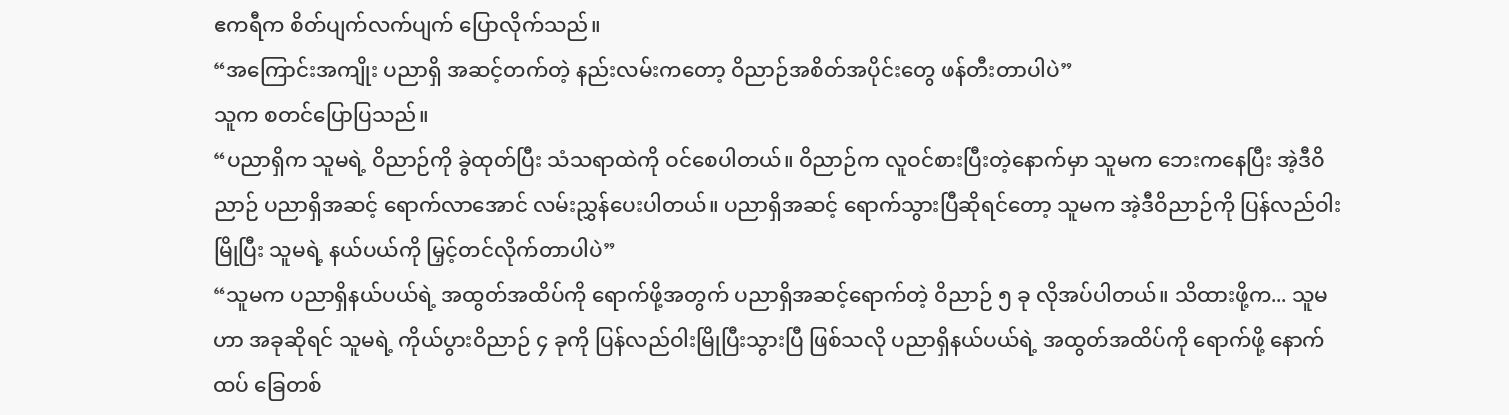ဧကရီက စိတ်ပျက်လက်ပျက် ပြောလိုက်သည်။
“အကြောင်းအကျိုး ပညာရှိ အဆင့်တက်တဲ့ နည်းလမ်းကတော့ ဝိညာဉ်အစိတ်အပိုင်းတွေ ဖန်တီးတာပါပဲ”
သူက စတင်ပြောပြသည်။
“ပညာရှိက သူမရဲ့ ဝိညာဉ်ကို ခွဲထုတ်ပြီး သံသရာထဲကို ဝင်စေပါတယ်။ ဝိညာဉ်က လူဝင်စားပြီးတဲ့နောက်မှာ သူမက ဘေးကနေပြီး အဲ့ဒီဝိညာဉ် ပညာရှိအဆင့် ရောက်လာအောင် လမ်းညွှန်ပေးပါတယ်။ ပညာရှိအဆင့် ရောက်သွားပြီဆိုရင်တော့ သူမက အဲ့ဒီဝိညာဉ်ကို ပြန်လည်ဝါးမြိုပြီး သူမရဲ့ နယ်ပယ်ကို မြှင့်တင်လိုက်တာပါပဲ”
“သူမက ပညာရှိနယ်ပယ်ရဲ့ အထွတ်အထိပ်ကို ရောက်ဖို့အတွက် ပညာရှိအဆင့်ရောက်တဲ့ ဝိညာဉ် ၅ ခု လိုအပ်ပါတယ်။ သိထားဖို့က... သူမဟာ အခုဆိုရင် သူမရဲ့ ကိုယ်ပွားဝိညာဉ် ၄ ခုကို ပြန်လည်ဝါးမြိုပြီးသွားပြီ ဖြစ်သလို ပညာရှိနယ်ပယ်ရဲ့ အထွတ်အထိပ်ကို ရောက်ဖို့ နောက်ထပ် ခြေတစ်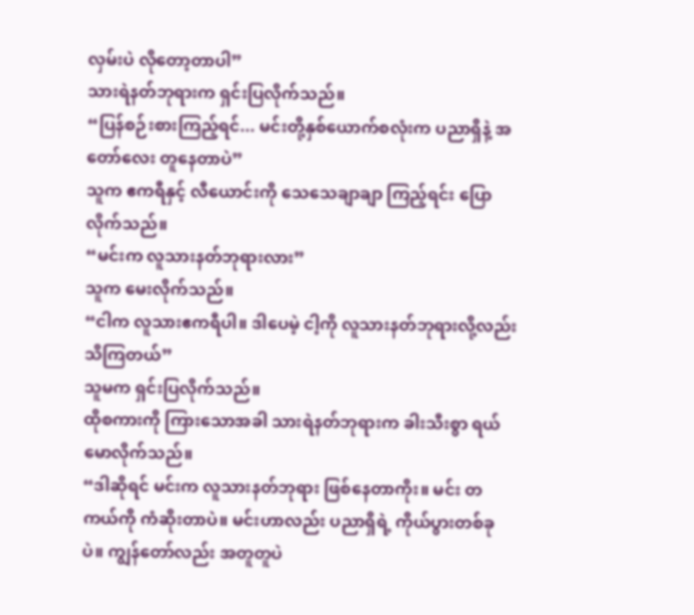လှမ်းပဲ လိုတော့တာပါ”
သားရဲနတ်ဘုရားက ရှင်းပြလိုက်သည်။
“ပြန်စဉ်းစားကြည့်ရင်... မင်းတို့နှစ်ယောက်စလုံးက ပညာရှိနဲ့ အတော်လေး တူနေတာပဲ”
သူက ဧကရီနှင့် လီယောင်းကို သေသေချာချာ ကြည့်ရင်း ပြောလိုက်သည်။
“မင်းက လူသားနတ်ဘုရားလား”
သူက မေးလိုက်သည်။
“ငါက လူသားဧကရီပါ။ ဒါပေမဲ့ ငါ့ကို လူသားနတ်ဘုရားလို့လည်း သိကြတယ်”
သူမက ရှင်းပြလိုက်သည်။
ထိုစကားကို ကြားသောအခါ သားရဲနတ်ဘုရားက ခါးသီးစွာ ရယ်မောလိုက်သည်။
“ဒါဆိုရင် မင်းက လူသားနတ်ဘုရား ဖြစ်နေတာကိုး။ မင်း တကယ်ကို ကံဆိုးတာပဲ။ မင်းဟာလည်း ပညာရှိရဲ့ ကိုယ်ပွားတစ်ခုပဲ။ ကျွန်တော်လည်း အတူတူပဲ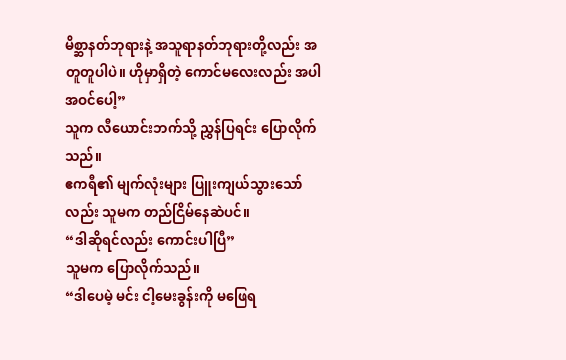မိစ္ဆာနတ်ဘုရားနဲ့ အသူရာနတ်ဘုရားတို့လည်း အတူတူပါပဲ။ ဟိုမှာရှိတဲ့ ကောင်မလေးလည်း အပါအဝင်ပေါ့”
သူက လီယောင်းဘက်သို့ ညွှန်ပြရင်း ပြောလိုက်သည်။
ဧကရီ၏ မျက်လုံးများ ပြူးကျယ်သွားသော်လည်း သူမက တည်ငြိမ်နေဆဲပင်။
“ဒါဆိုရင်လည်း ကောင်းပါပြီ”
သူမက ပြောလိုက်သည်။
“ဒါပေမဲ့ မင်း ငါ့မေးခွန်းကို မဖြေရ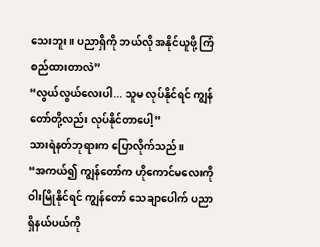သေးဘူး။ ပညာရှိကို ဘယ်လို အနိုင်ယူဖို့ ကြံစည်ထားတာလဲ”
“လွယ်လွယ်လေးပါ... သူမ လုပ်နိုင်ရင် ကျွန်တော်တို့လည်း လုပ်နိုင်တာပေါ့”
သားရဲနတ်ဘုရားက ပြောလိုက်သည်။
“အကယ်၍ ကျွန်တော်က ဟိုကောင်မလေးကို ဝါးမြိုနိုင်ရင် ကျွန်တော် သေချာပေါက် ပညာရှိနယ်ပယ်ကို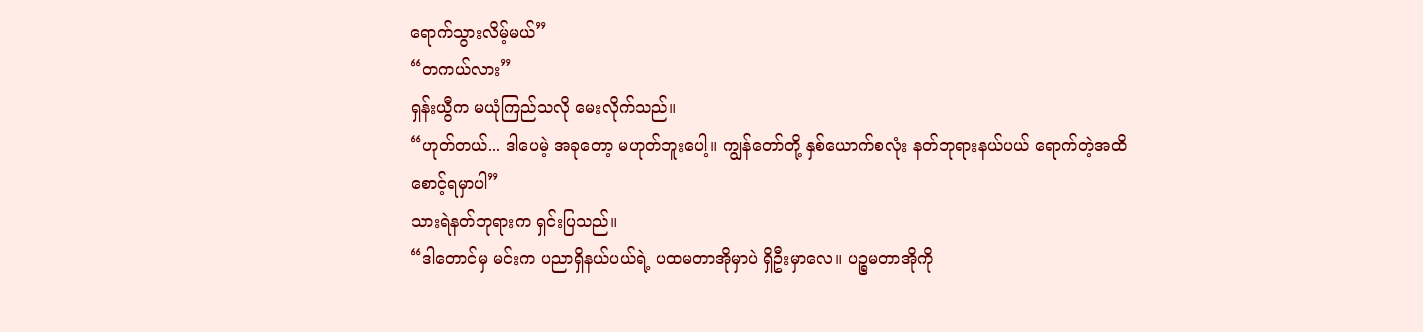ရောက်သွားလိမ့်မယ်”
“တကယ်လား”
ရှန်းယွီက မယုံကြည်သလို မေးလိုက်သည်။
“ဟုတ်တယ်... ဒါပေမဲ့ အခုတော့ မဟုတ်ဘူးပေါ့။ ကျွန်တော်တို့ နှစ်ယောက်စလုံး နတ်ဘုရားနယ်ပယ် ရောက်တဲ့အထိ စောင့်ရမှာပါ”
သားရဲနတ်ဘုရားက ရှင်းပြသည်။
“ဒါတောင်မှ မင်းက ပညာရှိနယ်ပယ်ရဲ့ ပထမတာအိုမှာပဲ ရှိဦးမှာလေ။ ပဉ္စမတာအိုကို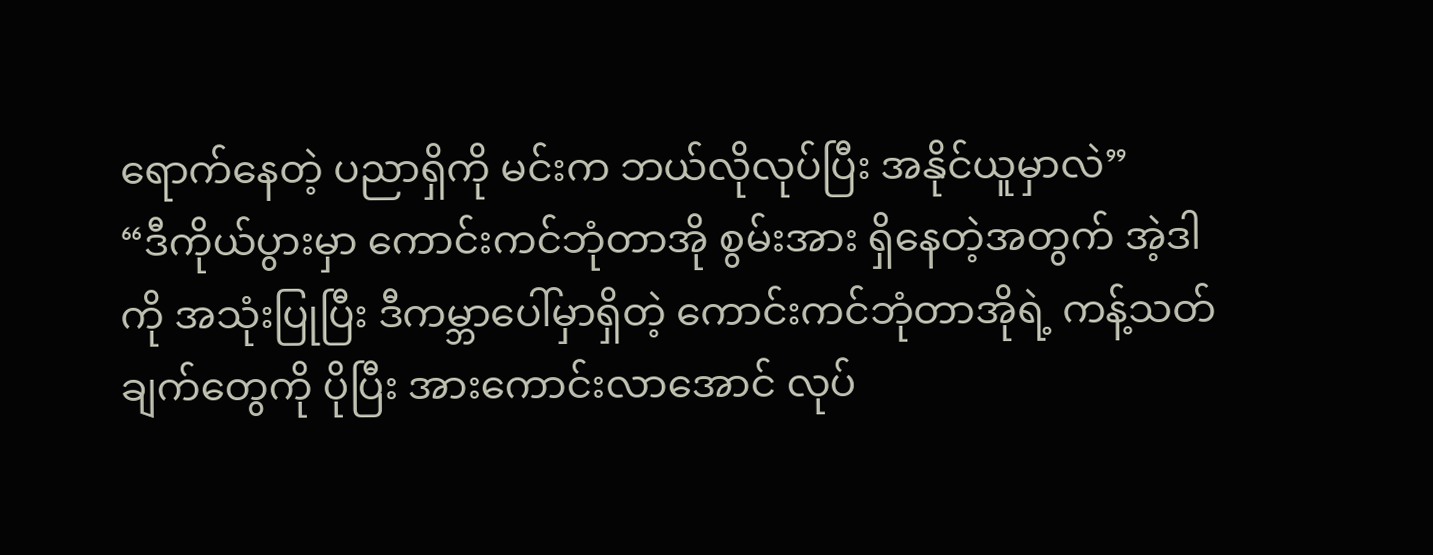ရောက်နေတဲ့ ပညာရှိကို မင်းက ဘယ်လိုလုပ်ပြီး အနိုင်ယူမှာလဲ”
“ဒီကိုယ်ပွားမှာ ကောင်းကင်ဘုံတာအို စွမ်းအား ရှိနေတဲ့အတွက် အဲ့ဒါကို အသုံးပြုပြီး ဒီကမ္ဘာပေါ်မှာရှိတဲ့ ကောင်းကင်ဘုံတာအိုရဲ့ ကန့်သတ်ချက်တွေကို ပိုပြီး အားကောင်းလာအောင် လုပ်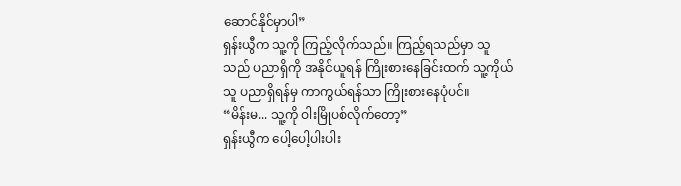ဆောင်နိုင်မှာပါ”
ရှန်းယွီက သူ့ကို ကြည့်လိုက်သည်။ ကြည့်ရသည်မှာ သူသည် ပညာရှိကို အနိုင်ယူရန် ကြိုးစားနေခြင်းထက် သူ့ကိုယ်သူ ပညာရှိရန်မှ ကာကွယ်ရန်သာ ကြိုးစားနေပုံပင်။
“မိန်းမ... သူ့ကို ဝါးမြိုပစ်လိုက်တော့”
ရှန်းယွီက ပေါ့ပေါ့ပါးပါး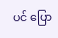ပင် ပြော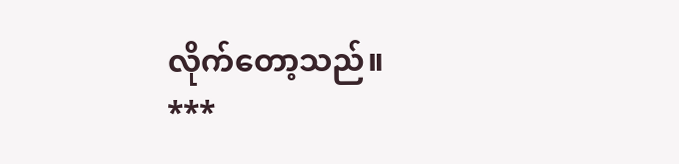လိုက်တော့သည်။
***